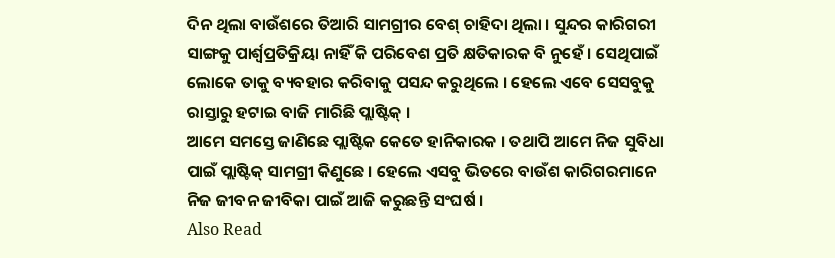ଦିନ ଥିଲା ବାଉଁଶରେ ତିଆରି ସାମଗ୍ରୀର ବେଶ୍ ଚାହିଦା ଥିଲା । ସୁନ୍ଦର କାରିଗରୀ ସାଙ୍ଗକୁ ପାର୍ଶ୍ୱପ୍ରତିକ୍ରିୟା ନାହିଁ କି ପରିବେଶ ପ୍ରତି କ୍ଷତିକାରକ ବି ନୁହେଁ । ସେଥିପାଇଁ ଲୋକେ ତାକୁ ବ୍ୟବହାର କରିବାକୁ ପସନ୍ଦ କରୁଥିଲେ । ହେଲେ ଏବେ ସେସବୁକୁ ରାସ୍ତାରୁ ହଟାଇ ବାଜି ମାରିଛି ପ୍ଲାଷ୍ଟିକ୍ ।
ଆମେ ସମସ୍ତେ ଜାଣିଛେ ପ୍ଲାଷ୍ଟିକ କେତେ ହାନିକାରକ । ତଥାପି ଆମେ ନିଜ ସୁବିଧା ପାଇଁ ପ୍ଲାଷ୍ଟିକ୍ ସାମଗ୍ରୀ କିଣୁଛେ । ହେଲେ ଏସବୁ ଭିତରେ ବାଉଁଶ କାରିଗରମାନେ ନିଜ ଜୀବନ ଜୀବିକା ପାଇଁ ଆଜି କରୁଛନ୍ତି ସଂଘର୍ଷ ।
Also Read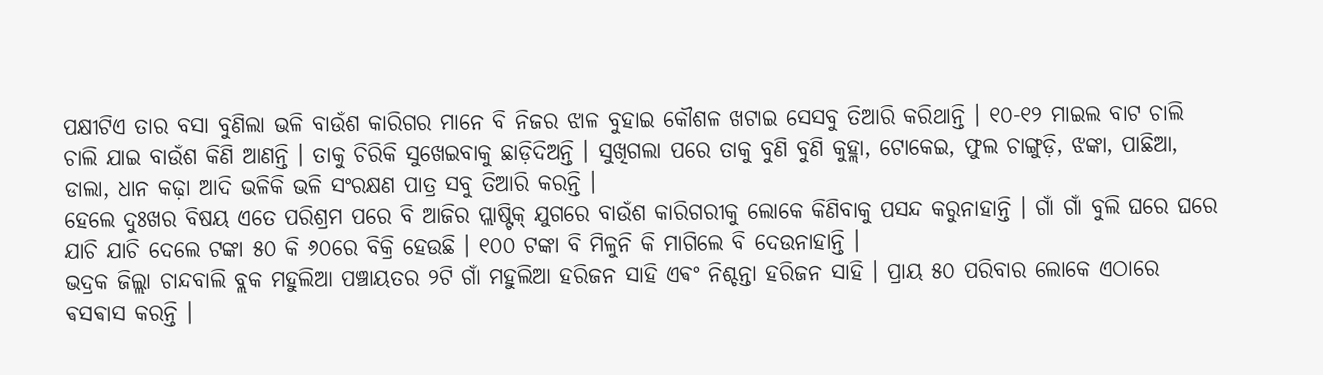ପକ୍ଷୀଟିଏ ତାର ବସା ବୁଣିଲା ଭଳି ବାଉଁଶ କାରିଗର ମାନେ ବି ନିଜର ଝାଳ ବୁହାଇ କୌଶଳ ଖଟାଇ ସେସବୁ ତିଆରି କରିଥାନ୍ତି । ୧୦-୧୨ ମାଇଲ ବାଟ ଚାଲି ଚାଲି ଯାଇ ବାଉଁଶ କିଣି ଆଣନ୍ତି । ତାକୁ ଚିରିକି ସୁଖେଇବାକୁ ଛାଡ଼ିଦିଅନ୍ତି । ସୁଖିଗଲା ପରେ ତାକୁ ବୁଣି ବୁଣି କୁହ୍ଲା, ଟୋକେଇ, ଫୁଲ ଚାଙ୍ଗୁଡ଼ି, ଝଙ୍କା, ପାଛିଆ, ଡାଲା, ଧାନ କଢ଼ା ଆଦି ଭଳିକି ଭଳି ସଂରକ୍ଷଣ ପାତ୍ର ସବୁ ତିଆରି କରନ୍ତି ।
ହେଲେ ଦୁଃଖର ବିଷୟ ଏତେ ପରିଶ୍ରମ ପରେ ବି ଆଜିର ପ୍ଲାଷ୍ଟିକ୍ ଯୁଗରେ ବାଉଁଶ କାରିଗରୀକୁ ଲୋକେ କିଣିବାକୁ ପସନ୍ଦ କରୁନାହାନ୍ତି । ଗାଁ ଗାଁ ବୁଲି ଘରେ ଘରେ ଯାଚି ଯାଚି ଦେଲେ ଟଙ୍କା ୫୦ କି ୬୦ରେ ବିକ୍ରି ହେଉଛି । ୧୦୦ ଟଙ୍କା ବି ମିଳୁନି କି ମାଗିଲେ ବି ଦେଉନାହାନ୍ତି ।
ଭଦ୍ରକ ଜିଲ୍ଲା ଚାନ୍ଦବାଲି ବ୍ଲକ ମହୁଲିଆ ପଞ୍ଚାୟତର ୨ଟି ଗାଁ ମହୁଲିଆ ହରିଜନ ସାହି ଏଵଂ ନିଶ୍ଚନ୍ତା ହରିଜନ ସାହି । ପ୍ରାୟ ୫୦ ପରିବାର ଲୋକେ ଏଠାରେ ଵସଵାସ କରନ୍ତି ।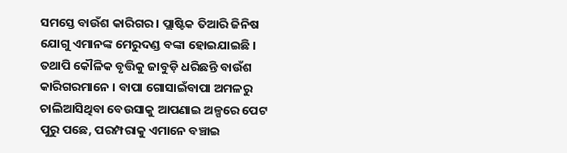ସମସ୍ତେ ବାଉଁଶ କାରିଗର । ପ୍ଲାଷ୍ଟିକ ତିଆରି ଜିନିଷ ଯୋଗୁ ଏମାନଙ୍କ ମେରୁଦଣ୍ଡ ବଙ୍କା ହୋଇଯାଇଛି । ତଥାପି କୌଳିକ ବୃତ୍ତିକୁ ଜାବୁଡ଼ି ଧରିଛନ୍ତି ବାଉଁଶ କାରିଗରମାନେ । ବାପା ଗୋସାଇଁବାପା ଅମଳରୁ ଚାଲିଆସିଥିବା ବେଉସାକୁ ଆପଣାଇ ଅଳ୍ପରେ ପେଟ ପୁରୁ ପଛେ, ପରମ୍ପରାକୁ ଏମାନେ ବଞ୍ଚାଇ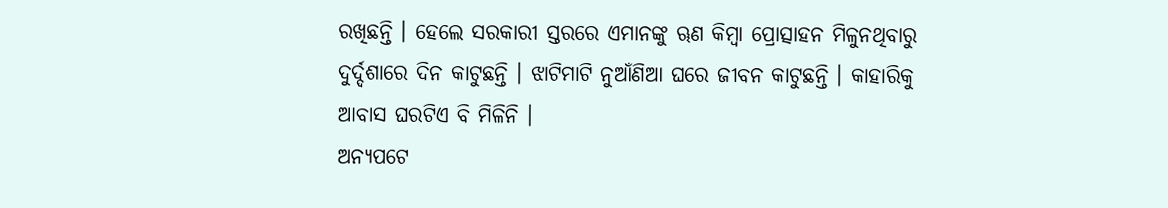ରଖିଛନ୍ତି । ହେଲେ ସରକାରୀ ସ୍ତରରେ ଏମାନଙ୍କୁ ୠଣ କିମ୍ବା ପ୍ରୋତ୍ସାହନ ମିଳୁନଥିବାରୁ ଦୁର୍ଦ୍ଦଶାରେ ଦିନ କାଟୁଛନ୍ତି । ଝାଟିମାଟି ନୁଆଁଣିଆ ଘରେ ଜୀବନ କାଟୁଛନ୍ତି । କାହାରିକୁ ଆବାସ ଘରଟିଏ ବି ମିଳିନି ।
ଅନ୍ୟପଟେ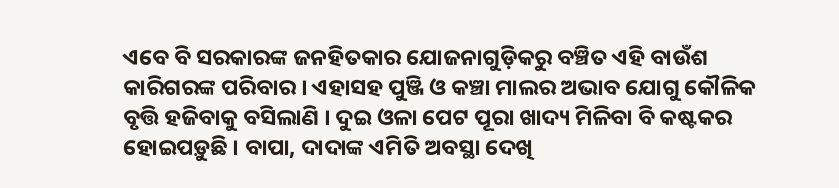ଏବେ ବି ସରକାରଙ୍କ ଜନହିତକାର ଯୋଜନାଗୁଡ଼ିକରୁ ବଞ୍ଚିତ ଏହି ବାଉଁଶ କାରିଗରଙ୍କ ପରିବାର । ଏହାସହ ପୁଞ୍ଜି ଓ କଞ୍ଚା ମାଲର ଅଭାବ ଯୋଗୁ କୌଳିକ ବୃତ୍ତି ହଜିବାକୁ ବସିଲାଣି । ଦୁଇ ଓଳା ପେଟ ପୂରା ଖାଦ୍ୟ ମିଳିବା ବି କଷ୍ଟକର ହୋଇପଡ଼ୁଛି । ବାପା, ଦାଦାଙ୍କ ଏମିତି ଅବସ୍ଥା ଦେଖି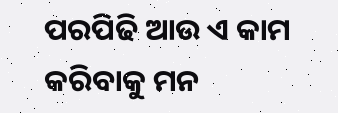ପରପିଢି ଆଉ ଏ କାମ କରିବାକୁ ମନ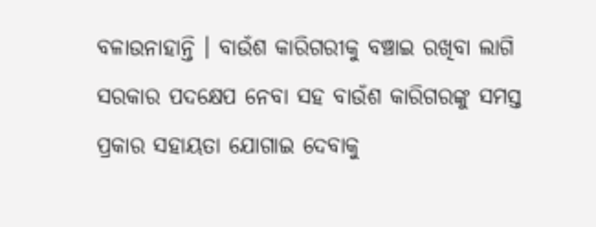ବଳାଉନାହାନ୍ତି । ବାଉଁଶ କାରିଗରୀକୁ ବଞ୍ଚାଇ ରଖିବା ଲାଗି ସରକାର ପଦକ୍ଷେପ ନେବା ସହ ବାଉଁଶ କାରିଗରଙ୍କୁ ସମସ୍ତ ପ୍ରକାର ସହାୟତା ଯୋଗାଇ ଦେବାକୁ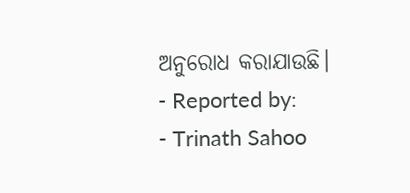ଅନୁରୋଧ କରାଯାଉଛି।
- Reported by:
- Trinath Sahoo